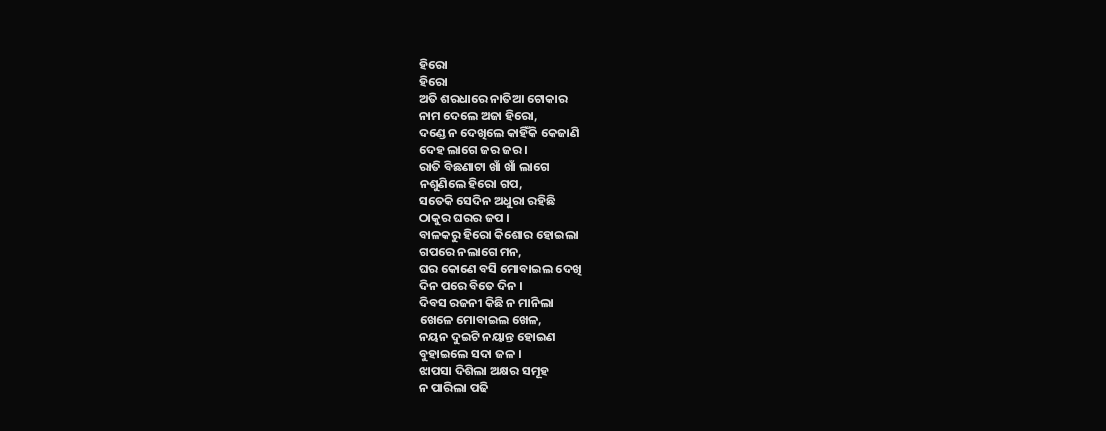ହିରୋ
ହିରୋ
ଅତି ଶରଧାରେ ନାତିଆ ଟୋକାର
ନାମ ଦେଲେ ଅଜା ହିରୋ,
ଦଣ୍ଡେ ନ ଦେଖିଲେ କାହିଁକି କେଜାଣି
ଦେହ ଲାଗେ ଜର ଜର ।
ରାତି ବିଛଣାଟା ଖାଁ ଖାଁ ଲାଗେ
ନଶୁଣିଲେ ହିରୋ ଗପ,
ସତେକି ସେଦିନ ଅଧୁରା ରହିଛି
ଠାକୁର ଘରର ଜପ ।
ବାଳକରୁ ହିରୋ କିଶୋର ହୋଇଲା
ଗପରେ ନଲାଗେ ମନ,
ଘର କୋଣେ ବସି ମୋବାଇଲ ଦେଖି
ଦିନ ପରେ ବିତେ ଦିନ ।
ଦିବସ ରଜନୀ କିଛି ନ ମାନିଲା
ଖେଳେ ମୋବାଇଲ ଖେଳ,
ନୟନ ଦୁଇଟି ନୟାନ୍ତ ହୋଇଣ
ବୁହାଇଲେ ସଦା ଜଳ ।
ଝାପସା ଦିଶିଲା ଅକ୍ଷର ସମୂହ
ନ ପାରିଲା ପଢି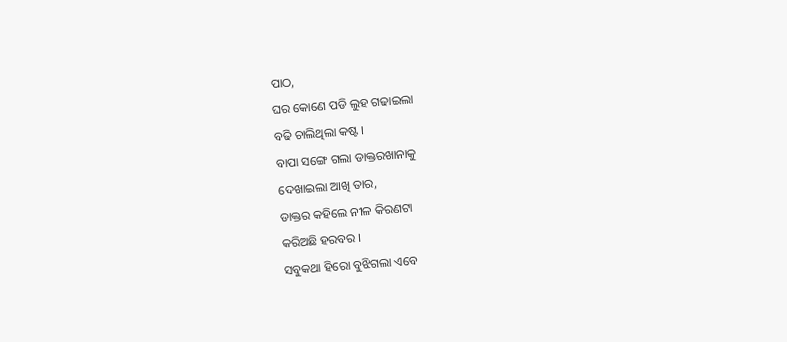ପାଠ,
ଘର କୋଣେ ପଡି ଲୁହ ଗଢାଇଲା
ବଢି ଚାଲିଥିଲା କଷ୍ଟ ।
ବାପା ସଙ୍ଗେ ଗଲା ଡାକ୍ତରଖାନାକୁ
ଦେଖାଇଲା ଆଖି ତାର,
ଡାକ୍ତର କହିଲେ ନୀଳ କିରଣଟା
କରିଅଛି ହରବର ।
ସବୁକଥା ହିରୋ ବୁଝିଗଲା ଏବେ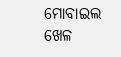ମୋବାଇଲ ଖେଳ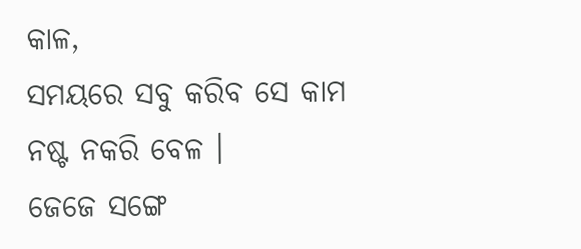କାଳ,
ସମୟରେ ସବୁ କରିବ ସେ କାମ
ନଷ୍ଟ ନକରି ବେଳ ।
ଜେଜେ ସଙ୍ଗେ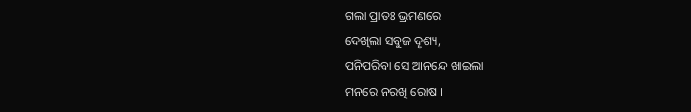ଗଲା ପ୍ରାତଃ ଭ୍ରମଣରେ
ଦେଖିଲା ସବୁଜ ଦୄଶ୍ୟ,
ପନିପରିବା ସେ ଆନନ୍ଦେ ଖାଇଲା
ମନରେ ନରଖି ରୋଷ ।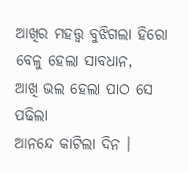ଆଖିର ମହତ୍ତ୍ଵ ବୁଝିଗଲା ହିରୋ
ବେଳୁ ହେଲା ସାବଧାନ,
ଆଖି ଭଲ ହେଲା ପାଠ ସେ ପଢିଲା
ଆନନ୍ଦେ କାଟିଲା ଦିନ ।